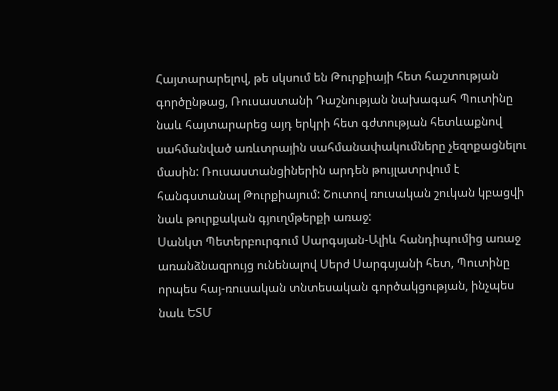Հայտարարելով, թե սկսում են Թուրքիայի հետ հաշտության գործընթաց, Ռուսաստանի Դաշնության նախագահ Պուտինը նաև հայտարարեց այդ երկրի հետ գժտության հետևաքնով սահմանված առևտրային սահմանափակումները չեզոքացնելու մասին: Ռուսաստանցիներին արդեն թույլատրվում է հանգստանալ Թուրքիայում: Շուտով ռուսական շուկան կբացվի նաև թուրքական գյուղմթերքի առաջ:
Սանկտ Պետերբուրգում Սարգսյան-Ալիև հանդիպումից առաջ առանձնազրույց ունենալով Սերժ Սարգսյանի հետ, Պուտինը որպես հայ-ռուսական տնտեսական գործակցության, ինչպես նաև ԵՏՄ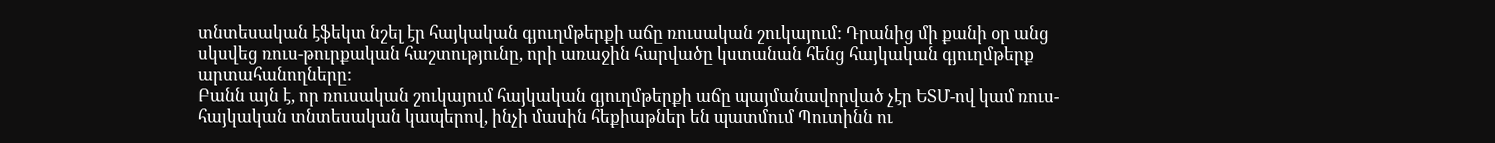տնտեսական էֆեկտ նշել էր հայկական գյուղմթերքի աճը ռուսական շուկայում: Դրանից մի քանի օր անց սկսվեց ռուս-թուրքական հաշտությունը, որի առաջին հարվածը կստանան հենց հայկական գյուղմթերք արտահանողները:
Բանն այն է, որ ռուսական շուկայում հայկական գյուղմթերքի աճը պայմանավորված չէր ԵՏՄ-ով կամ ռուս-հայկական տնտեսական կապերով, ինչի մասին հեքիաթներ են պատմում Պուտինն ու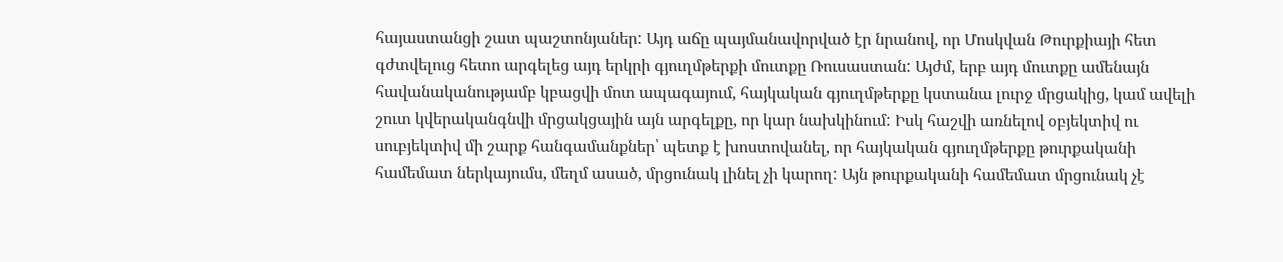հայաստանցի շատ պաշտոնյաներ: Այդ աճը պայմանավորված էր նրանով, որ Մոսկվան Թուրքիայի հետ գժտվելուց հետո արգելեց այդ երկրի գյուղմթերքի մուտքը Ռուսաստան: Այժմ, երբ այդ մուտքը ամենայն հավանականությամբ կբացվի մոտ ապագայում, հայկական գյուղմթերքը կստանա լուրջ մրցակից, կամ ավելի շուտ կվերականգնվի մրցակցային այն արգելքը, որ կար նախկինում: Իսկ հաշվի առնելով օբյեկտիվ ու սուբյեկտիվ մի շարք հանգամանքներ՝ պետք է խոստովանել, որ հայկական գյուղմթերքը թուրքականի համեմատ ներկայումս, մեղմ ասած, մրցունակ լինել չի կարող: Այն թուրքականի համեմատ մրցունակ չէ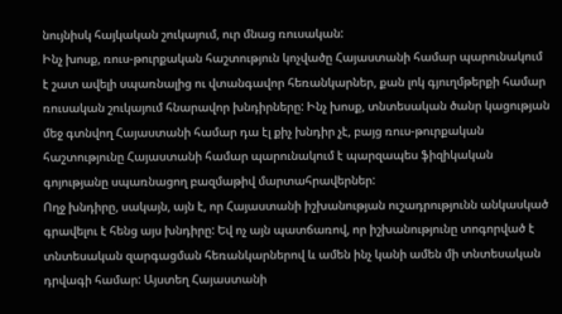նույնիսկ հայկական շուկայում, ուր մնաց ռուսական:
Ինչ խոսք, ռուս-թուրքական հաշտություն կոչվածը Հայաստանի համար պարունակում է շատ ավելի սպառնալից ու վտանգավոր հեռանկարներ, քան լոկ գյուղմթերքի համար ռուսական շուկայում հնարավոր խնդիրները: Ինչ խոսք, տնտեսական ծանր կացության մեջ գտնվող Հայաստանի համար դա էլ քիչ խնդիր չէ, բայց ռուս-թուրքական հաշտությունը Հայաստանի համար պարունակում է պարզապես ֆիզիկական գոյությանը սպառնացող բազմաթիվ մարտահրավերներ:
Ողջ խնդիրը, սակայն, այն է, որ Հայաստանի իշխանության ուշադրությունն անկասկած գրավելու է հենց այս խնդիրը: Եվ ոչ այն պատճառով, որ իշխանությունը տոգորված է տնտեսական զարգացման հեռանկարներով և ամեն ինչ կանի ամեն մի տնտեսական դրվագի համար: Այստեղ Հայաստանի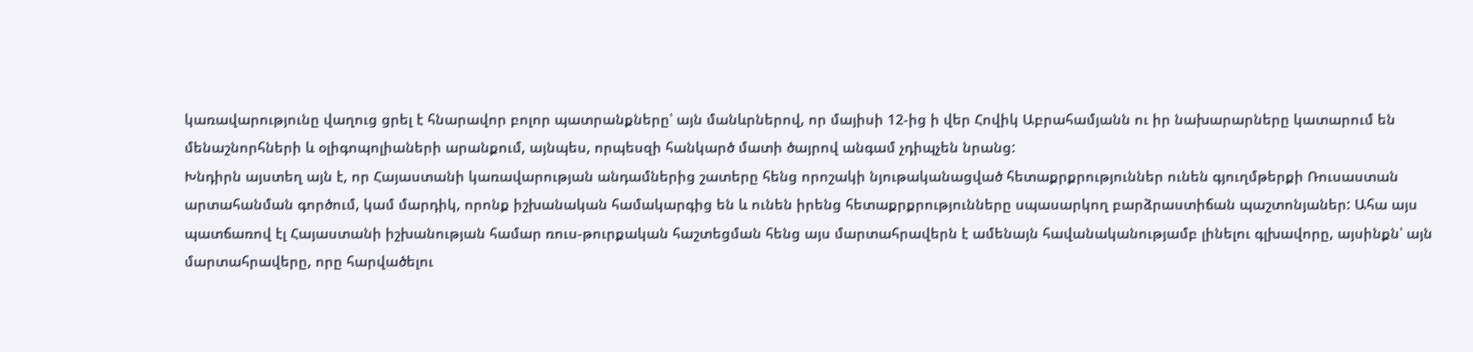կառավարությունը վաղուց ցրել է հնարավոր բոլոր պատրանքները՝ այն մանևրներով, որ մայիսի 12-ից ի վեր Հովիկ Աբրահամյանն ու իր նախարարները կատարում են մենաշնորհների և օլիգոպոլիաների արանքում, այնպես, որպեսզի հանկարծ մատի ծայրով անգամ չդիպչեն նրանց:
Խնդիրն այստեղ այն է, որ Հայաստանի կառավարության անդամներից շատերը հենց որոշակի նյութականացված հետաքրքրություններ ունեն գյուղմթերքի Ռուսաստան արտահանման գործում, կամ մարդիկ, որոնք իշխանական համակարգից են և ունեն իրենց հետաքրքրությունները սպասարկող բարձրաստիճան պաշտոնյաներ: Ահա այս պատճառով էլ Հայաստանի իշխանության համար ռուս-թուրքական հաշտեցման հենց այս մարտահրավերն է ամենայն հավանականությամբ լինելու գլխավորը, այսինքն՝ այն մարտահրավերը, որը հարվածելու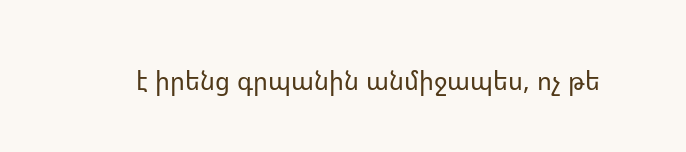է իրենց գրպանին անմիջապես, ոչ թե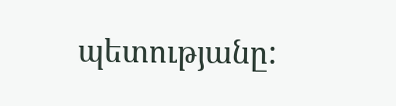պետությանը: